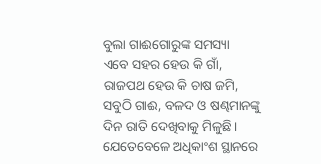ବୁଲା ଗାଈଗୋରୁଙ୍କ ସମସ୍ୟା
ଏବେ ସହର ହେଉ କି ଗାଁ, ରାଜପଥ ହେଉ କି ଚାଷ ଜମି, ସବୁଠି ଗାଈ, ବଳଦ ଓ ଷଣ୍ଢମାନଙ୍କୁ ଦିନ ରାତି ଦେଖିବାକୁ ମିଳୁଛି। ଯେତେବେଳେ ଅଧିକାଂଶ ସ୍ଥାନରେ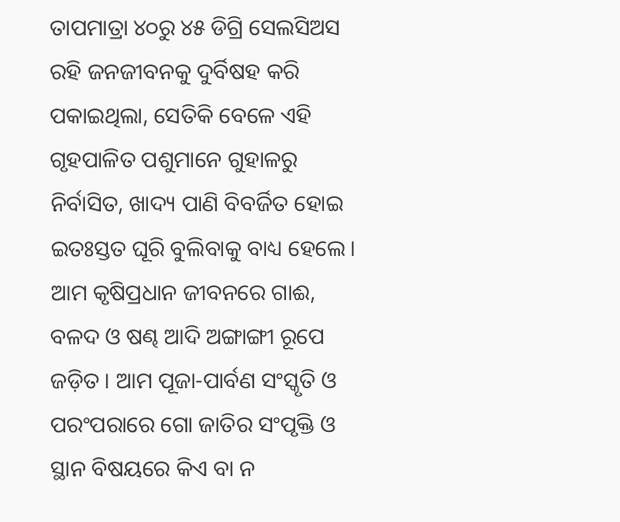ତାପମାତ୍ରା ୪୦ରୁ ୪୫ ଡିଗ୍ରି ସେଲସିଅସ ରହି ଜନଜୀବନକୁ ଦୁର୍ବିଷହ କରି ପକାଇଥିଲା, ସେତିକି ବେଳେ ଏହି ଗୃହପାଳିତ ପଶୁମାନେ ଗୁହାଳରୁ ନିର୍ବାସିତ, ଖାଦ୍ୟ ପାଣି ବିବର୍ଜିତ ହୋଇ ଇତଃସ୍ତତ ଘୂରି ବୁଲିବାକୁ ବାଧ୍ୟ ହେଲେ। ଆମ କୃଷିପ୍ରଧାନ ଜୀବନରେ ଗାଈ, ବଳଦ ଓ ଷଣ୍ଢ ଆଦି ଅଙ୍ଗାଙ୍ଗୀ ରୂପେ ଜଡ଼ିତ। ଆମ ପୂଜା-ପାର୍ବଣ ସଂସ୍କୃତି ଓ ପରଂପରାରେ ଗୋ ଜାତିର ସଂପୃକ୍ତି ଓ ସ୍ଥାନ ବିଷୟରେ କିଏ ବା ନ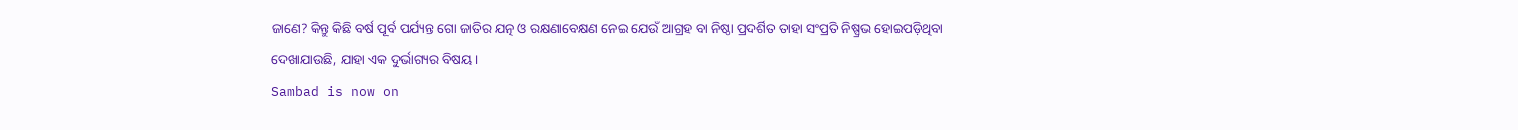ଜାଣେ? କିନ୍ତୁ କିଛି ବର୍ଷ ପୂର୍ବ ପର୍ଯ୍ୟନ୍ତ ଗୋ ଜାତିର ଯତ୍ନ ଓ ରକ୍ଷଣାବେକ୍ଷଣ ନେଇ ଯେଉଁ ଆଗ୍ରହ ବା ନିଷ୍ଠା ପ୍ରଦର୍ଶିତ ତାହା ସଂପ୍ରତି ନିଷ୍ପ୍ରଭ ହୋଇପଡ଼ିଥିବା ଦେଖାଯାଉଛି, ଯାହା ଏକ ଦୁର୍ଭାଗ୍ୟର ବିଷୟ।
Sambad is now on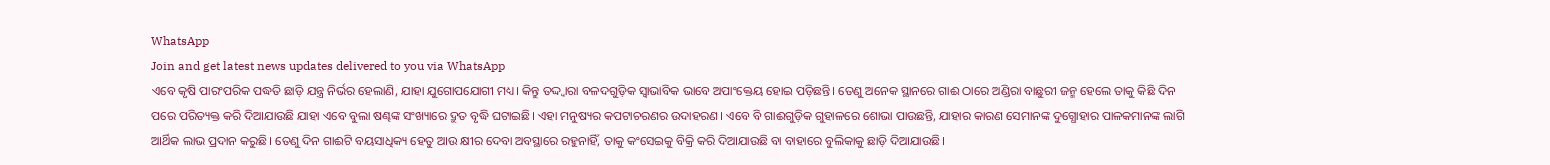WhatsApp
Join and get latest news updates delivered to you via WhatsApp
ଏବେ କୃଷି ପାରଂପରିକ ପଦ୍ଧତି ଛାଡ଼ି ଯନ୍ତ୍ର ନିର୍ଭର ହେଲାଣି, ଯାହା ଯୁଗୋପଯୋଗୀ ମଧ୍ୟ। କିନ୍ତୁ ତଦ୍ଦ୍ବାରା ବଳଦଗୁଡ଼ିକ ସ୍ବାଭାବିକ ଭାବେ ଅପାଂକ୍ତେୟ ହୋଇ ପଡ଼ିଛନ୍ତି। ତେଣୁ ଅନେକ ସ୍ଥାନରେ ଗାଈ ଠାରେ ଅଣ୍ଡିରା ବାଛୁରୀ ଜନ୍ମ ହେଲେ ତାକୁ କିଛି ଦିନ ପରେ ପରିତ୍ୟକ୍ତ କରି ଦିଆଯାଉଛି ଯାହା ଏବେ ବୁଲା ଷଣ୍ଢଙ୍କ ସଂଖ୍ୟାରେ ଦ୍ରୁତ ବୃଦ୍ଧି ଘଟାଇଛି। ଏହା ମନୁଷ୍ୟର କପଟାଚରଣର ଉଦାହରଣ। ଏବେ ବି ଗାଈଗୁଡ଼ିକ ଗୁହାଳରେ ଶୋଭା ପାଉଛନ୍ତି, ଯାହାର କାରଣ ସେମାନଙ୍କ ଦୁଗ୍ଧୋହାର ପାଳକମାନଙ୍କ ଲାଗି ଆର୍ଥିକ ଲାଭ ପ୍ରଦାନ କରୁଛି। ତେଣୁ ଦିନ ଗାଈଟି ବୟସାଧିକ୍ୟ ହେତୁ ଆଉ କ୍ଷୀର ଦେବା ଅବସ୍ଥାରେ ରହୁନାହିଁ, ତାକୁ କଂସେଇକୁ ବିକ୍ରି କରି ଦିଆଯାଉଛି ବା ବାହାରେ ବୁଲିକାକୁ ଛାଡ଼ି ଦିଆଯାଉଛି।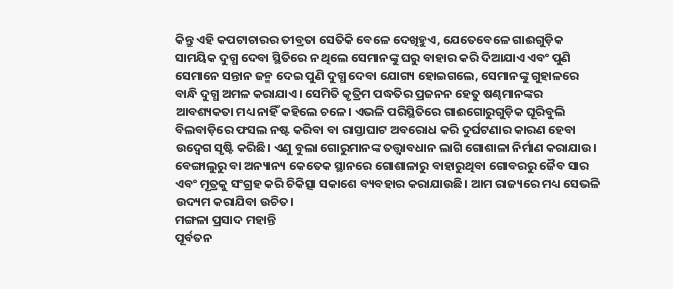କିନ୍ତୁ ଏହି କପଟାଚାରର ତୀବ୍ରତା ସେତିକି ବେଳେ ଦେଖିହୁଏ, ଯେତେବେଳେ ଗାଈଗୁଡ଼ିକ ସାମୟିକ ଦୁଗ୍ଧ ଦେବା ସ୍ଥିତିରେ ନ ଥିଲେ ସେମାନଙ୍କୁ ଘରୁ ବାହାର କରି ଦିଆଯାଏ ଏବଂ ପୁଣି ସେମାନେ ସନ୍ତାନ ଜନ୍ମ ଦେଇ ପୁଣି ଦୁଗ୍ଧ ଦେବା ଯୋଗ୍ୟ ହୋଇଗଲେ, ସେମାନଙ୍କୁ ଗୁହାଳରେ ବାନ୍ଧି ଦୁଗ୍ଧ ଅମଳ କରାଯାଏ। ସେମିତି କୃତ୍ରିମ ପଦ୍ଧତିର ପ୍ରଜନନ ହେତୁ ଷଣ୍ଢମାନଙ୍କର ଆବଶ୍ୟକତା ମଧ୍ୟ ନାହିଁ କହିଲେ ଚଳେ। ଏଭଳି ପରିସ୍ଥିତିରେ ଗାଈଗୋରୁଗୁଡ଼ିକ ଘୂରିବୁଲି ବିଲବାଡ଼ିରେ ଫସଲ ନଷ୍ଟ କରିବା ବା ରାସ୍ତାଘାଟ ଅବରୋଧ କରି ଦୁର୍ଘଟଣାର କାରଣ ହେବା ଉଦ୍ବେଗ ସୃଷ୍ଟି କରିଛି। ଏଣୁ ବୁଲା ଗୋରୁମାନଙ୍କ ତତ୍ତ୍ବାବଧାନ ଲାଗି ଗୋଶାଳା ନିର୍ମାଣ କରାଯାଉ। ବେଙ୍ଗାଲୁରୁ ବା ଅନ୍ୟାନ୍ୟ କେତେକ ସ୍ଥାନରେ ଗୋଶାଳାରୁ ବାହାରୁଥିବା ଗୋବରରୁ ଜୈବ ସାର ଏବଂ ମୂତ୍ରକୁ ସଂଗ୍ରହ କରି ଚିକିତ୍ସା ସକାଶେ ବ୍ୟବହାର କରାଯାଉଛି। ଆମ ରାଜ୍ୟରେ ମଧ୍ୟ ସେଭଳି ଉଦ୍ୟମ କରାଯିବା ଉଚିତ।
ମଙ୍ଗଳା ପ୍ରସାଦ ମହାନ୍ତି
ପୂର୍ବତନ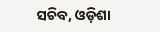ସଚିବ, ଓଡ଼ିଶା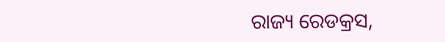ରାଜ୍ୟ ରେଡକ୍ରସ,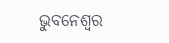ଭୁବନେଶ୍ବର